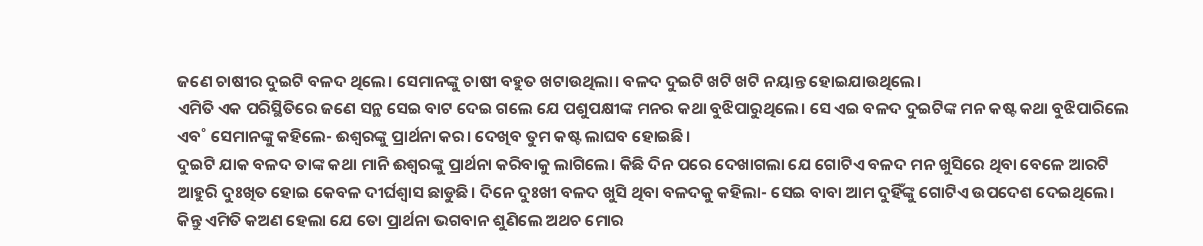ଜଣେ ଚାଷୀର ଦୁଇଟି ବଳଦ ଥିଲେ। ସେମାନଙ୍କୁ ଚାଷୀ ବହୁତ ଖଟାଉଥିଲା। ବଳଦ ଦୁଇଟି ଖଟି ଖଟି ନୟାନ୍ତ ହୋଇଯାଉଥିଲେ।
ଏମିତି ଏକ ପରିସ୍ଥିତିରେ ଜଣେ ସନ୍ଥ ସେଇ ବାଟ ଦେଇ ଗଲେ ଯେ ପଶୁପକ୍ଷୀଙ୍କ ମନର କଥା ବୁଝିପାରୁଥିଲେ। ସେ ଏଇ ବଳଦ ଦୁଇଟିଙ୍କ ମନ କଷ୍ଟ କଥା ବୁଝିପାରିଲେ ଏବ˚ ସେମାନଙ୍କୁ କହିଲେ- ଈଶ୍ବରଙ୍କୁ ପ୍ରାର୍ଥନା କର। ଦେଖିବ ତୁମ କଷ୍ଟ ଲାଘବ ହୋଇଛି।
ଦୁଇଟି ଯାକ ବଳଦ ତାଙ୍କ କଥା ମାନି ଈଶ୍ବରଙ୍କୁ ପ୍ରାର୍ଥନା କରିବାକୁ ଲାଗିଲେ। କିଛି ଦିନ ପରେ ଦେଖାଗଲା ଯେ ଗୋଟିଏ ବଳଦ ମନ ଖୁସିରେ ଥିବା ବେଳେ ଆରଟି ଆହୁରି ଦୁଃଖିତ ହୋଇ କେବଳ ଦୀର୍ଘଶ୍ବାସ ଛାଡୁଛି। ଦିନେ ଦୁଃଖୀ ବଳଦ ଖୁସି ଥିବା ବଳଦକୁ କହିଲା- ସେଇ ବାବା ଆମ ଦୁହିଁଙ୍କୁ ଗୋଟିଏ ଉପଦେଶ ଦେଇଥିଲେ। କିନ୍ତୁ ଏମିତି କଅଣ ହେଲା ଯେ ତୋ ପ୍ରାର୍ଥନା ଭଗବାନ ଶୁଣିଲେ ଅଥଚ ମୋର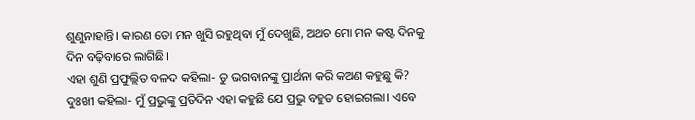ଶୁଣୁନାହାନ୍ତି। କାରଣ ତୋ ମନ ଖୁସି ରହୁଥିବା ମୁଁ ଦେଖୁଛି, ଅଥଚ ମୋ ମନ କଷ୍ଟ ଦିନକୁ ଦିନ ବଢ଼ିବାରେ ଲାଗିଛି।
ଏହା ଶୁଣି ପ୍ରଫୁଲ୍ଲିତ ବଳଦ କହିଲା- ତୁ ଭଗବାନଙ୍କୁ ପ୍ରାର୍ଥନା କରି କଅଣ କହୁଛୁ କି?
ଦୁଃଖୀ କହିଲା- ମୁଁ ପ୍ରଭୁଙ୍କୁ ପ୍ରତିଦିନ ଏହା କହୁଛି ଯେ ପ୍ରଭୁ ବହୁତ ହୋଇଗଲା। ଏବେ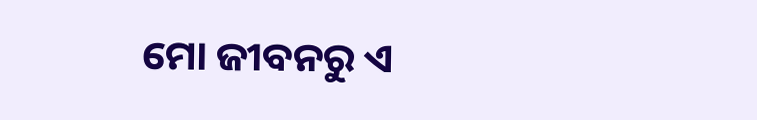ମୋ ଜୀବନରୁ ଏ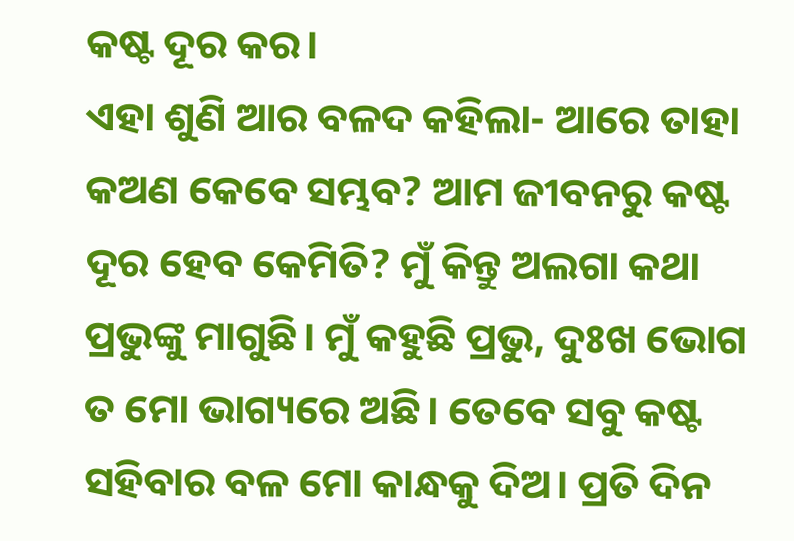କଷ୍ଟ ଦୂର କର।
ଏହା ଶୁଣି ଆର ବଳଦ କହିଲା- ଆରେ ତାହା କଅଣ କେବେ ସମ୍ଭବ? ଆମ ଜୀବନରୁ କଷ୍ଟ ଦୂର ହେବ କେମିତି? ମୁଁ କିନ୍ତୁ ଅଲଗା କଥା ପ୍ରଭୁଙ୍କୁ ମାଗୁଛି। ମୁଁ କହୁଛି ପ୍ରଭୁ, ଦୁଃଖ ଭୋଗ ତ ମୋ ଭାଗ୍ୟରେ ଅଛି। ତେବେ ସବୁ କଷ୍ଟ ସହିବାର ବଳ ମୋ କାନ୍ଧକୁ ଦିଅ। ପ୍ରତି ଦିନ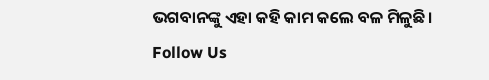ଭଗବାନଙ୍କୁ ଏହା କହି କାମ କଲେ ବଳ ମିଳୁଛି।
Follow Us